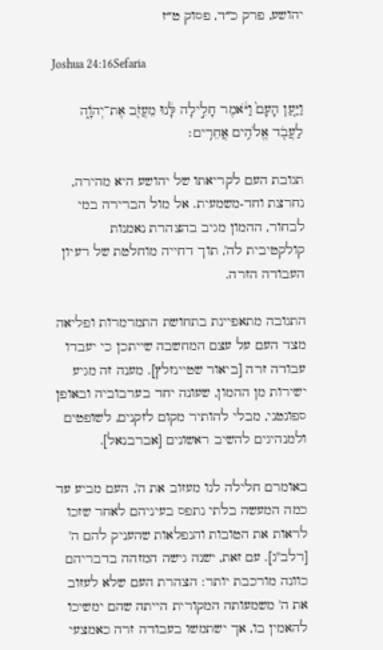יהושע, פרק כ״ד, פסוק ט״ז

Joshua 24:16Sefaria

וַיַּ֤עַן הָעָם֙ וַיֹּ֔אמֶר חָלִ֣ילָה לָּ֔נוּ מֵעֲזֹ֖ב אֶת־יְהֹוָ֑ה לַעֲבֹ֖ד אֱלֹהִ֥ים אֲחֵרִֽים׃

תגובת העם לקריאתו של יהושע היא מהירה, נחרצת וחד-משמעית. אל מול הברירה במי לבחור, ההמון מגיב בהצהרת נאמנות קולקטיבית לה', תוך דחייה מוחלטת של רעיון העבודה הזרה.

התגובה מתאפיינת בתחושת התמרמרות ופליאה מצד העם על עצם המחשבה שייתכן כי יעבדו עבודה זרה [ביאור שטיינזלץ]. מענה זה מגיע ישירות מן ההמון, שעונה יחד בערבוביה ובאופן ספונטני, מבלי להותיר מקום לזקנים, לשופטים ולמנהיגים להשיב ראשונים [אברבנאל].

באומרם חלילה לנו מעזוב את ה', העם מביע עד כמה המעשה בלתי נתפס בעיניהם לאחר שזכו לראות את הטובות והנפלאות שהעניק להם ה' [רלב"ג]. עם זאת, ישנה גישה המזהה בדבריהם כוונה מורכבת יותר: הצהרת העם שלא לעזוב את ה' משמעותה המקורית הייתה שהם ימשיכו להאמין בו, אך ישתמשו בעבודה זרה כאמצעי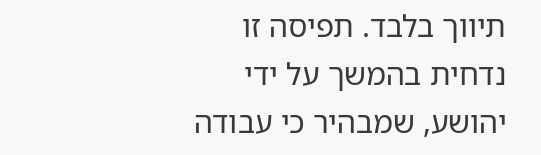תיווך בלבד. תפיסה זו נדחית בהמשך על ידי יהושע, שמבהיר כי עבודה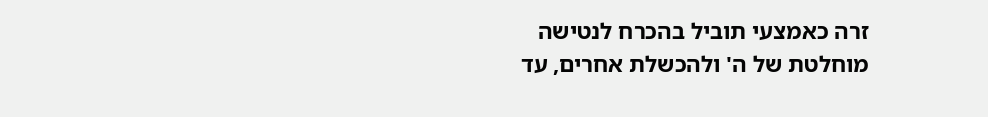זרה כאמצעי תוביל בהכרח לנטישה מוחלטת של ה' ולהכשלת אחרים, עד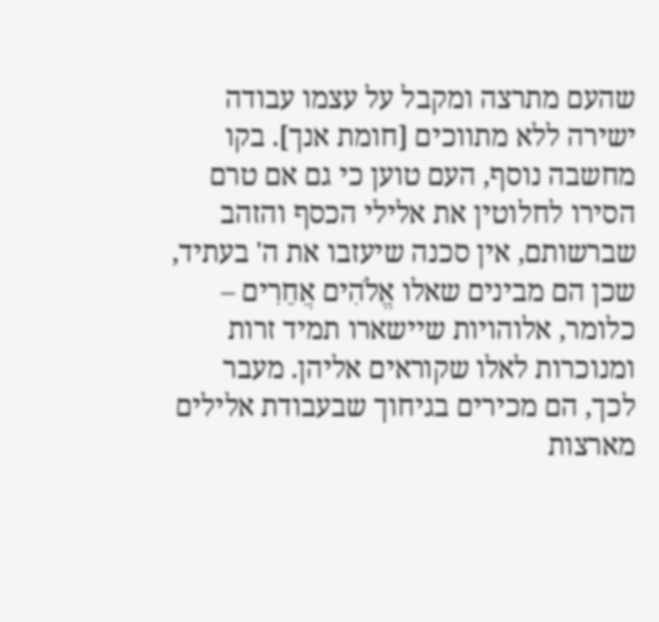שהעם מתרצה ומקבל על עצמו עבודה ישירה ללא מתווכים [חומת אנך]. בקו מחשבה נוסף, העם טוען כי גם אם טרם הסירו לחלוטין את אלילי הכסף והזהב שברשותם, אין סכנה שיעזבו את ה' בעתיד, שכן הם מבינים שאלו אֱלֹהִים אֲחֵרִים – כלומר, אלוהויות שיישארו תמיד זרות ומנוכרות לאלו שקוראים אליהן. מעבר לכך, הם מכירים בגיחוך שבעבודת אלילים מארצות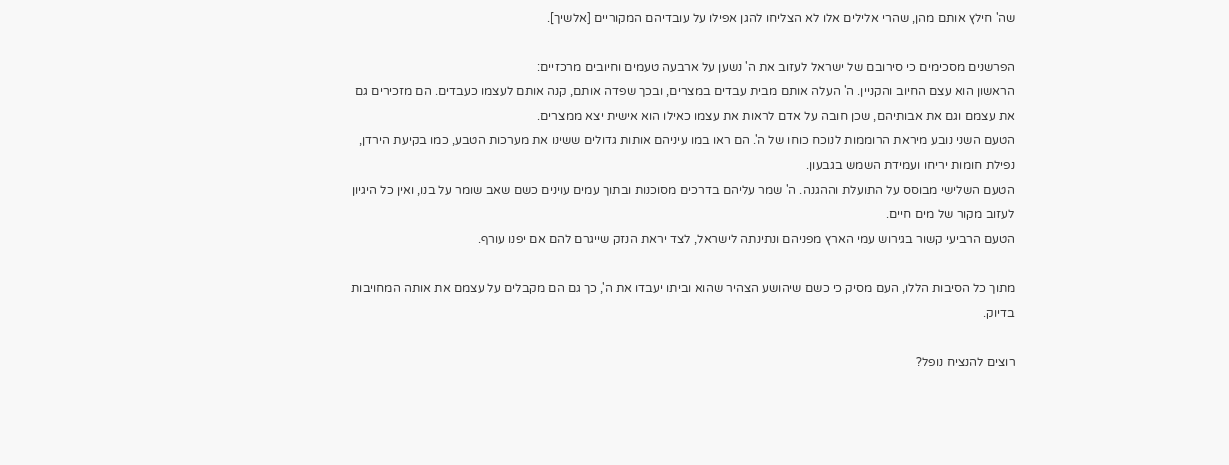שה' חילץ אותם מהן, שהרי אלילים אלו לא הצליחו להגן אפילו על עובדיהם המקוריים [אלשיך].

הפרשנים מסכימים כי סירובם של ישראל לעזוב את ה' נשען על ארבעה טעמים וחיובים מרכזיים:
הראשון הוא עצם החיוב והקניין. ה' העלה אותם מבית עבדים במצרים, ובכך שפדה אותם, קנה אותם לעצמו כעבדים. הם מזכירים גם את עצמם וגם את אבותיהם, שכן חובה על אדם לראות את עצמו כאילו הוא אישית יצא ממצרים.
הטעם השני נובע מיראת הרוממות לנוכח כוחו של ה'. הם ראו במו עיניהם אותות גדולים ששינו את מערכות הטבע, כמו בקיעת הירדן, נפילת חומות יריחו ועמידת השמש בגבעון.
הטעם השלישי מבוסס על התועלת וההגנה. ה' שמר עליהם בדרכים מסוכנות ובתוך עמים עוינים כשם שאב שומר על בנו, ואין כל היגיון לעזוב מקור של מים חיים.
הטעם הרביעי קשור בגירוש עמי הארץ מפניהם ונתינתה לישראל, לצד יראת הנזק שייגרם להם אם יפנו עורף.

מתוך כל הסיבות הללו, העם מסיק כי כשם שיהושע הצהיר שהוא וביתו יעבדו את ה', כך גם הם מקבלים על עצמם את אותה המחויבות בדיוק.

רוצים להנציח נופל?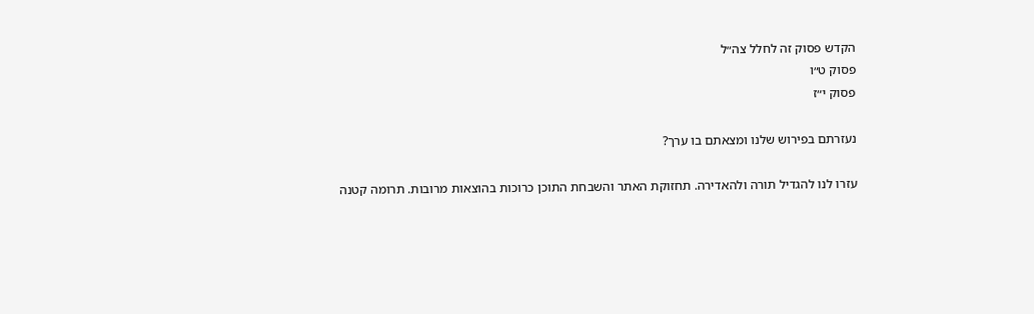הקדש פסוק זה לחלל צה״ל
פסוק ט״ו
פסוק י״ז

נעזרתם בפירוש שלנו ומצאתם בו ערך?

עזרו לנו להגדיל תורה ולהאדירה. תחזוקת האתר והשבחת התוכן כרוכות בהוצאות מרובות. תרומה קטנה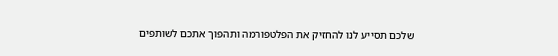שלכם תסייע לנו להחזיק את הפלטפורמה ותהפוך אתכם לשותפים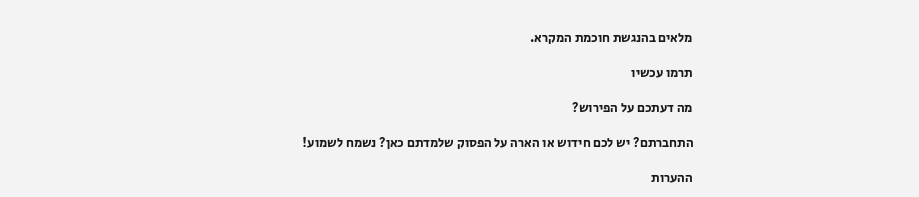מלאים בהנגשת חוכמת המקרא.

תרמו עכשיו

מה דעתכם על הפירוש?

התחברתם? יש לכם חידוש או הארה על הפסוק שלמדתם כאן? נשמח לשמוע!

ההערות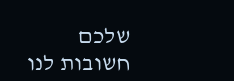שלכם חשובות לנו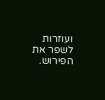ועוזרות לשפר את הפירוש.